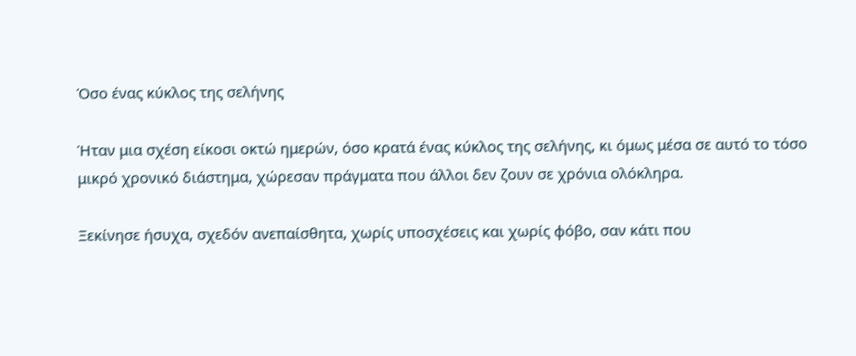Όσο ένας κύκλος της σελήνης

Ήταν μια σχέση είκοσι οκτώ ημερών, όσο κρατά ένας κύκλος της σελήνης, κι όμως μέσα σε αυτό το τόσο μικρό χρονικό διάστημα, χώρεσαν πράγματα που άλλοι δεν ζουν σε χρόνια ολόκληρα.

Ξεκίνησε ήσυχα, σχεδόν ανεπαίσθητα, χωρίς υποσχέσεις και χωρίς φόβο, σαν κάτι που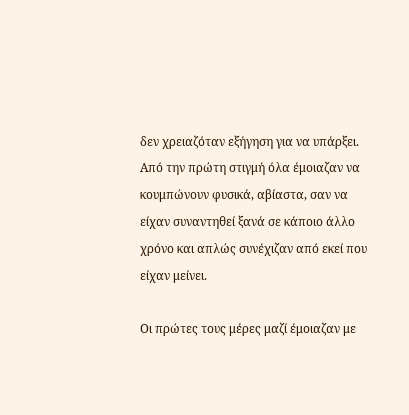δεν χρειαζόταν εξήγηση για να υπάρξει. Από την πρώτη στιγμή όλα έμοιαζαν να κουμπώνουν φυσικά, αβίαστα, σαν να είχαν συναντηθεί ξανά σε κάποιο άλλο χρόνο και απλώς συνέχιζαν από εκεί που είχαν μείνει.

Οι πρώτες τους μέρες μαζί έμοιαζαν με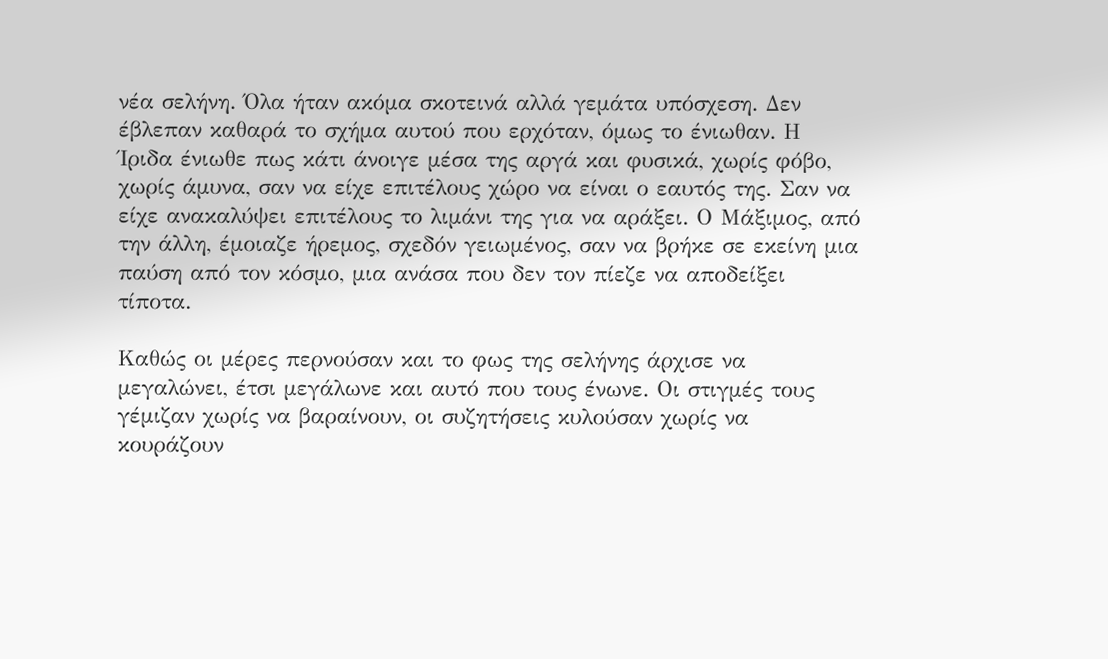νέα σελήνη. Όλα ήταν ακόμα σκοτεινά αλλά γεμάτα υπόσχεση. Δεν έβλεπαν καθαρά το σχήμα αυτού που ερχόταν, όμως το ένιωθαν. Η Ίριδα ένιωθε πως κάτι άνοιγε μέσα της αργά και φυσικά, χωρίς φόβο, χωρίς άμυνα, σαν να είχε επιτέλους χώρο να είναι ο εαυτός της. Σαν να είχε ανακαλύψει επιτέλους το λιμάνι της για να αράξει. Ο Μάξιμος, από την άλλη, έμοιαζε ήρεμος, σχεδόν γειωμένος, σαν να βρήκε σε εκείνη μια παύση από τον κόσμο, μια ανάσα που δεν τον πίεζε να αποδείξει τίποτα.

Καθώς οι μέρες περνούσαν και το φως της σελήνης άρχισε να μεγαλώνει, έτσι μεγάλωνε και αυτό που τους ένωνε. Οι στιγμές τους γέμιζαν χωρίς να βαραίνουν, οι συζητήσεις κυλούσαν χωρίς να κουράζουν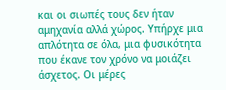και οι σιωπές τους δεν ήταν αμηχανία αλλά χώρος. Υπήρχε μια απλότητα σε όλα, μια φυσικότητα που έκανε τον χρόνο να μοιάζει άσχετος. Οι μέρες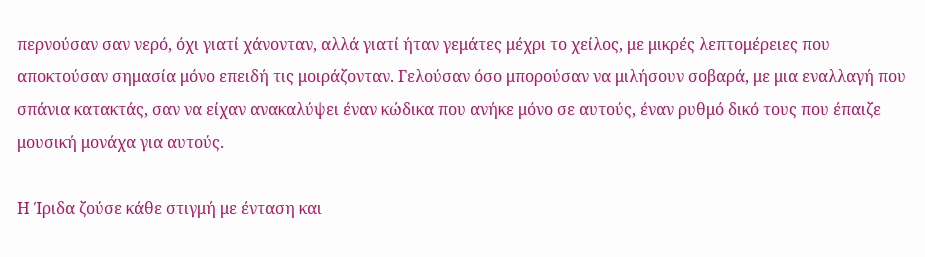περνούσαν σαν νερό, όχι γιατί χάνονταν, αλλά γιατί ήταν γεμάτες μέχρι το χείλος, με μικρές λεπτομέρειες που αποκτούσαν σημασία μόνο επειδή τις μοιράζονταν. Γελούσαν όσο μπορούσαν να μιλήσουν σοβαρά, με μια εναλλαγή που σπάνια κατακτάς, σαν να είχαν ανακαλύψει έναν κώδικα που ανήκε μόνο σε αυτούς, έναν ρυθμό δικό τους που έπαιζε μουσική μονάχα για αυτούς.

Η Ίριδα ζούσε κάθε στιγμή με ένταση και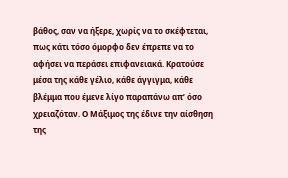βάθος, σαν να ήξερε, χωρίς να το σκέφτεται, πως κάτι τόσο όμορφο δεν έπρεπε να το αφήσει να περάσει επιφανειακά. Κρατούσε μέσα της κάθε γέλιο, κάθε άγγιγμα, κάθε βλέμμα που έμενε λίγο παραπάνω απ’ όσο χρειαζόταν. Ο Μάξιμος της έδινε την αίσθηση της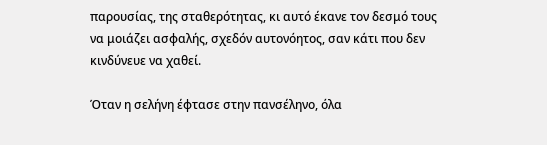παρουσίας, της σταθερότητας, κι αυτό έκανε τον δεσμό τους να μοιάζει ασφαλής, σχεδόν αυτονόητος, σαν κάτι που δεν κινδύνευε να χαθεί.

Όταν η σελήνη έφτασε στην πανσέληνο, όλα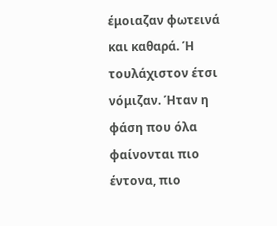έμοιαζαν φωτεινά και καθαρά. Ή τουλάχιστον έτσι νόμιζαν. Ήταν η φάση που όλα φαίνονται πιο έντονα, πιο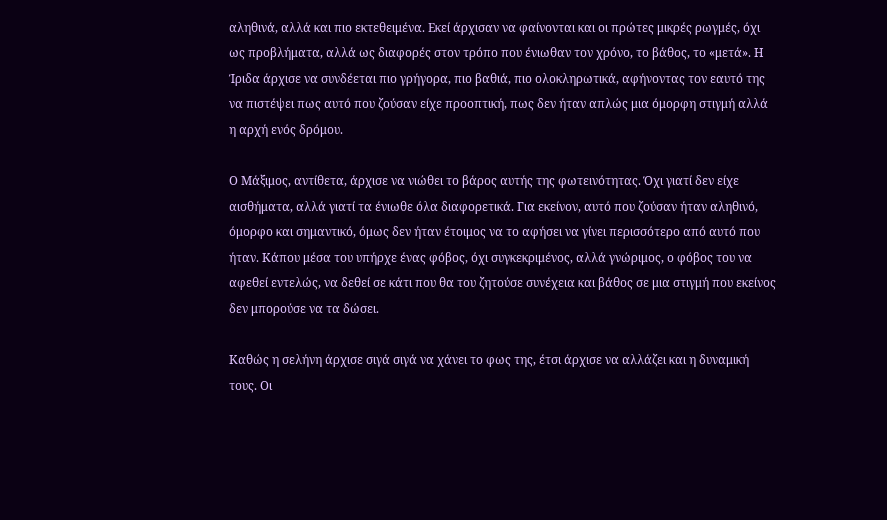αληθινά, αλλά και πιο εκτεθειμένα. Εκεί άρχισαν να φαίνονται και οι πρώτες μικρές ρωγμές, όχι ως προβλήματα, αλλά ως διαφορές στον τρόπο που ένιωθαν τον χρόνο, το βάθος, το «μετά». Η Ίριδα άρχισε να συνδέεται πιο γρήγορα, πιο βαθιά, πιο ολοκληρωτικά, αφήνοντας τον εαυτό της να πιστέψει πως αυτό που ζούσαν είχε προοπτική, πως δεν ήταν απλώς μια όμορφη στιγμή αλλά η αρχή ενός δρόμου.

Ο Μάξιμος, αντίθετα, άρχισε να νιώθει το βάρος αυτής της φωτεινότητας. Όχι γιατί δεν είχε αισθήματα, αλλά γιατί τα ένιωθε όλα διαφορετικά. Για εκείνον, αυτό που ζούσαν ήταν αληθινό, όμορφο και σημαντικό, όμως δεν ήταν έτοιμος να το αφήσει να γίνει περισσότερο από αυτό που ήταν. Κάπου μέσα του υπήρχε ένας φόβος, όχι συγκεκριμένος, αλλά γνώριμος, ο φόβος του να αφεθεί εντελώς, να δεθεί σε κάτι που θα του ζητούσε συνέχεια και βάθος σε μια στιγμή που εκείνος δεν μπορούσε να τα δώσει.

Καθώς η σελήνη άρχισε σιγά σιγά να χάνει το φως της, έτσι άρχισε να αλλάζει και η δυναμική τους. Οι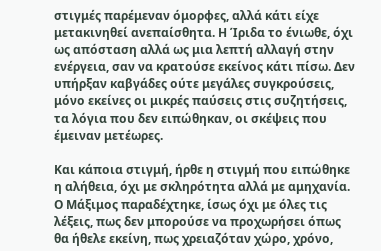στιγμές παρέμεναν όμορφες, αλλά κάτι είχε μετακινηθεί ανεπαίσθητα. Η Ίριδα το ένιωθε, όχι ως απόσταση αλλά ως μια λεπτή αλλαγή στην ενέργεια, σαν να κρατούσε εκείνος κάτι πίσω. Δεν υπήρξαν καβγάδες ούτε μεγάλες συγκρούσεις, μόνο εκείνες οι μικρές παύσεις στις συζητήσεις, τα λόγια που δεν ειπώθηκαν, οι σκέψεις που έμειναν μετέωρες.

Και κάποια στιγμή, ήρθε η στιγμή που ειπώθηκε η αλήθεια, όχι με σκληρότητα αλλά με αμηχανία. Ο Μάξιμος παραδέχτηκε, ίσως όχι με όλες τις λέξεις, πως δεν μπορούσε να προχωρήσει όπως θα ήθελε εκείνη, πως χρειαζόταν χώρο, χρόνο,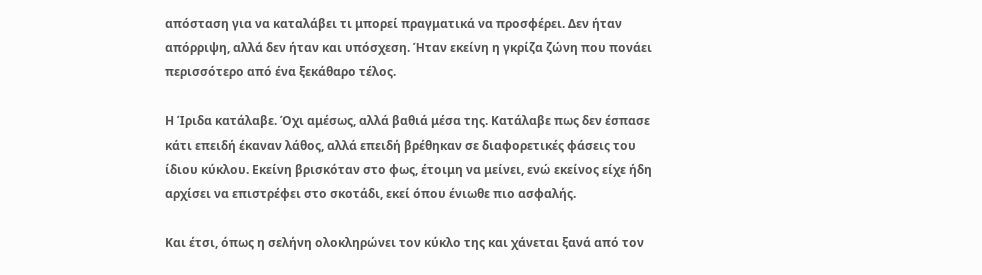απόσταση για να καταλάβει τι μπορεί πραγματικά να προσφέρει. Δεν ήταν απόρριψη, αλλά δεν ήταν και υπόσχεση. Ήταν εκείνη η γκρίζα ζώνη που πονάει περισσότερο από ένα ξεκάθαρο τέλος.

Η Ίριδα κατάλαβε. Όχι αμέσως, αλλά βαθιά μέσα της. Κατάλαβε πως δεν έσπασε κάτι επειδή έκαναν λάθος, αλλά επειδή βρέθηκαν σε διαφορετικές φάσεις του ίδιου κύκλου. Εκείνη βρισκόταν στο φως, έτοιμη να μείνει, ενώ εκείνος είχε ήδη αρχίσει να επιστρέφει στο σκοτάδι, εκεί όπου ένιωθε πιο ασφαλής.

Και έτσι, όπως η σελήνη ολοκληρώνει τον κύκλο της και χάνεται ξανά από τον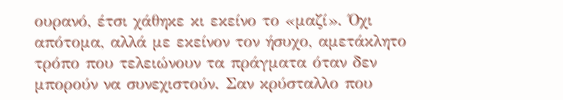ουρανό, έτσι χάθηκε κι εκείνο το «μαζί». Όχι απότομα, αλλά με εκείνον τον ήσυχο, αμετάκλητο τρόπο που τελειώνουν τα πράγματα όταν δεν μπορούν να συνεχιστούν. Σαν κρύσταλλο που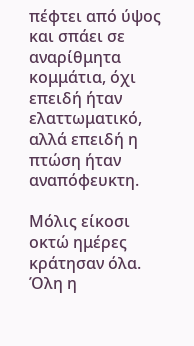πέφτει από ύψος και σπάει σε αναρίθμητα κομμάτια, όχι επειδή ήταν ελαττωματικό, αλλά επειδή η πτώση ήταν αναπόφευκτη.

Μόλις είκοσι οκτώ ημέρες κράτησαν όλα. Όλη η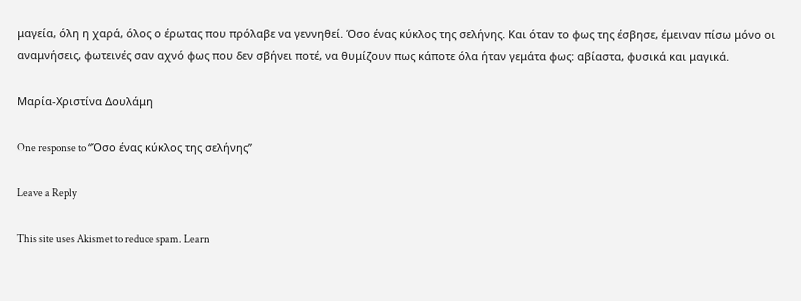μαγεία, όλη η χαρά, όλος ο έρωτας που πρόλαβε να γεννηθεί. Όσο ένας κύκλος της σελήνης. Και όταν το φως της έσβησε, έμειναν πίσω μόνο οι αναμνήσεις, φωτεινές σαν αχνό φως που δεν σβήνει ποτέ, να θυμίζουν πως κάποτε όλα ήταν γεμάτα φως: αβίαστα, φυσικά και μαγικά.

Μαρία-Χριστίνα Δουλάμη

One response to “Όσο ένας κύκλος της σελήνης”

Leave a Reply

This site uses Akismet to reduce spam. Learn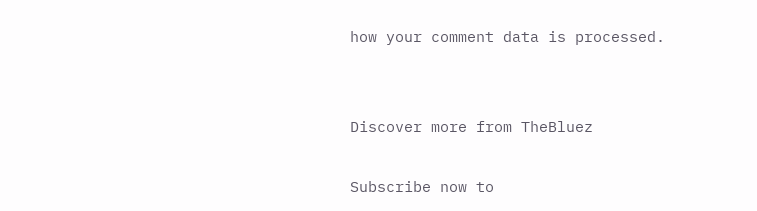how your comment data is processed.


Discover more from TheBluez

Subscribe now to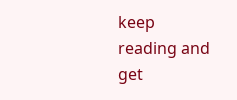keep reading and get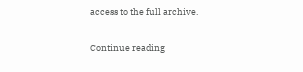access to the full archive.

Continue reading